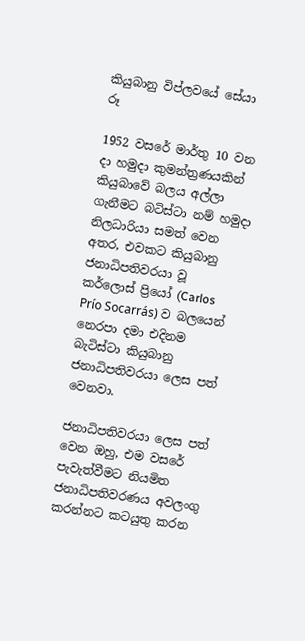කියුබානු විප්ලවයේ සේයා රූ

1952 වසරේ මාර්තු 10 වන දා හමුදා කුමන්ත්‍රණයකින් කියුබාවේ බලය අල්ලා ගැනීමට බටිස්ටා නම් හමුදා නිලධාරියා සමත් වෙන අතර, එවකට කියුබානු ජනාධිපතිවරයා වූ කර්ලොස් ප්‍රියෝ (Carlos Prío Socarrás) ව බලයෙන් නෙරපා දමා එදිනම බැටිස්ටා කියුබානු ජනාධිපතිවරයා ලෙස පත් වෙනවා.

ජනාධිපතිවරයා ලෙස පත් වෙන ඔහු, එම වසරේ පැවැත්වීමට නියමිත ජනාධිපතිවරණය අවලංගු කරන්නට කටයුතු කරන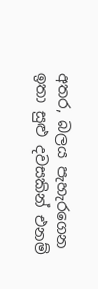අතර, බලය පැහැරගෙන ඉතා සුළු දවසකින් එනම්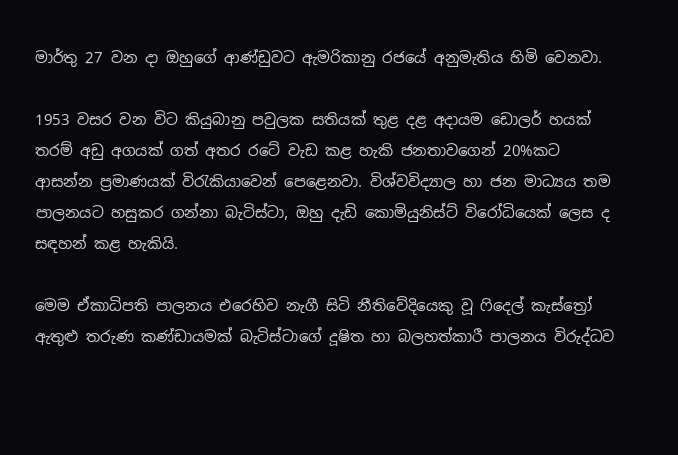මාර්තු 27 වන දා ඔහුගේ ආණ්ඩුවට ඇමරිකානු රජයේ අනුමැතිය හිමි වෙනවා.

1953 වසර වන විට කියුබානු පවුලක සතියක් තුළ දළ අදායම ඩොලර් හයක් තරම් අඩු අගයක් ගත් අතර රටේ වැඩ කළ හැකි ජනතාවගෙන් 20%කට ආසන්න ප්‍රමාණයක් විරැකියාවෙන් පෙළෙනවා. විශ්වවිද්‍යාල හා ජන මාධ්‍යය තම පාලනයට හසුකර ගන්නා බැටිස්ටා, ඔහු දැඩි කොමියුනිස්ට් විරෝධියෙක් ලෙස ද සඳහන් කළ හැකියි.

මෙම ඒකාධිපති පාලනය එරෙහිව නැගී සිටි නීතිවේදියෙකු වූ ෆිදෙල් කැස්ත්‍රෝ ඇතුළු තරුණ කණ්ඩායමක් බැටිස්ටාගේ දූෂිත හා බලහත්කාරී පාලනය විරුද්ධව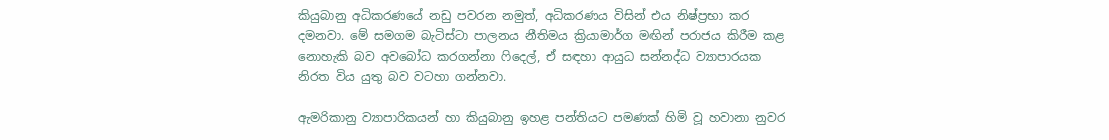කියුබානු අධිකරණයේ නඩු පවරන නමුත්, අධිකරණය විසින් එය නිෂ්ප්‍රභා කර දමනවා. මේ සමගම බැටිස්ටා පාලනය නීතිමය ක්‍රියාමාර්ග මඟින් පරාජය කිරීම කළ නොහැකි බව අවබෝධ කරගන්නා ෆිදෙල්, ඒ සඳහා ආයුධ සන්නද්ධ ව්‍යාපාරයක නිරත විය යුතු බව වටහා ගන්නවා.

ඇමරිකානු ව්‍යාපාරිකයන් හා කියුබානු ඉහළ පන්තියට පමණක් හිමි වූ හවානා නුවර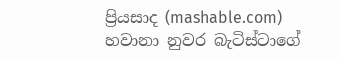ප්‍රියසාද (mashable.com)
හවානා නුවර බැටිස්ටාගේ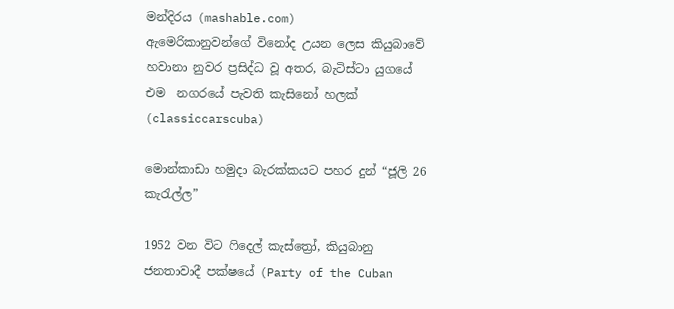මන්දිරය (mashable.com)
ඇමෙරිකානුවන්ගේ විනෝද උයන ලෙස කියුබාවේ හවානා නුවර ප්‍රසිද්ධ වූ අතර, බැටිස්ටා යුගයේ එම  නගරයේ පැවති කැසිනෝ හලක් (classiccarscuba)

මොන්කාඩා හමුදා බැරක්කයට පහර දුන් “ජූලි 26 කැරැල්ල”

1952 වන විට ෆිදෙල් කැස්ත්‍රෝ, කියුබානු ජනතාවාදී පක්ෂයේ (Party of the Cuban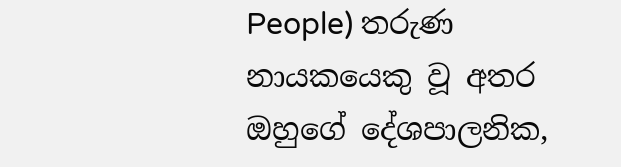People) තරුණ නායකයෙකු වූ අතර ඔහුගේ දේශපාලනික,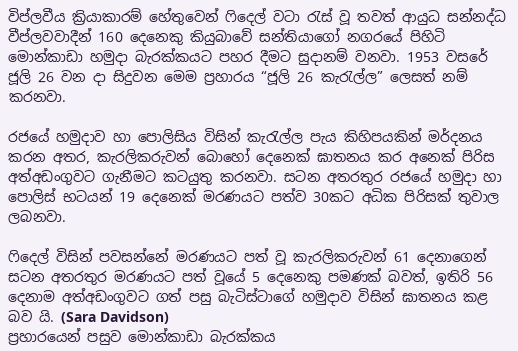විප්ලවීය ක්‍රියාකාරම් හේතුවෙන් ෆිදෙල් වටා රැස් වූ තවත් ආයුධ සන්නද්ධ වීප්ලවවාදීන් 160 දෙනෙකු කියුබාවේ සන්තියාගෝ නගරයේ පිහිටි මොන්කාඩා හමුදා බැරක්කයට පහර දීමට සුදානම් වනවා. 1953 වසරේ ජූලි 26 වන දා සිදුවන මෙම ප්‍රහාරය “ජූලි 26 කැරැල්ල” ලෙසත් නම් කරනවා.

රජයේ හමුදාව හා පොලිසිය විසින් කැරැල්ල පැය කිහිපයකින් මර්දනය කරන අතර, කැරලිකරුවන් බොහෝ දෙනෙක් ඝාතනය කර අනෙක් පිරිස අත්අඩංගුවට ගැනීමට කටයුතු කරනවා. සටන අතරතුර රජයේ හමුදා හා පොලිස් භටයන් 19 දෙනෙක් මරණයට පත්ව 30කට අධික පිරිසක් තුවාල ලබනවා.

ෆිදෙල් විසින් පවසන්නේ මරණයට පත් වූ කැරලිකරුවන් 61 දෙනාගෙන් සටන අතරතුර මරණයට පත් වූයේ 5 දෙනෙකු පමණක් බවත්, ඉතිරි 56 දෙනාම අත්අඩංගුවට ගත් පසු බැටිස්ටාගේ හමුදාව විසින් ඝාතනය කළ බව යි. (Sara Davidson)
ප්‍රහාරයෙන් පසුව මොන්කාඩා බැරක්කය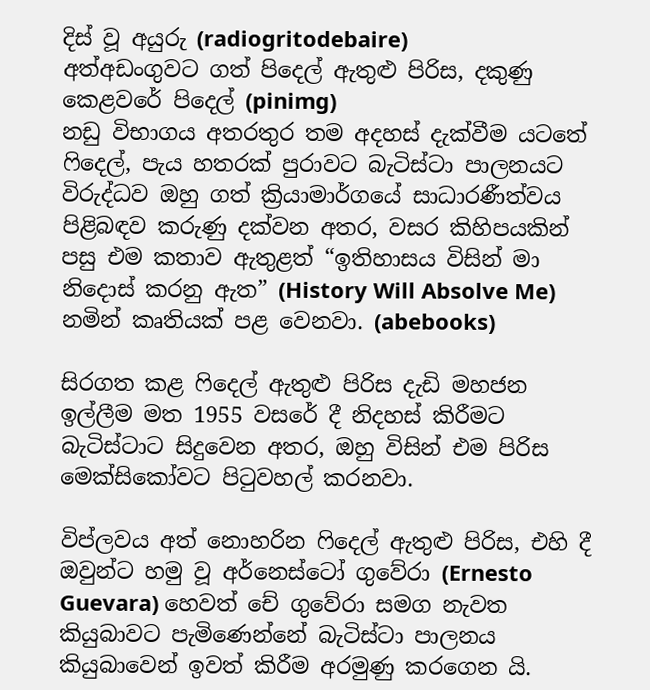දිස් වූ අයුරු (radiogritodebaire)
අත්අඩංගුවට ගත් පිදෙල් ඇතුළු පිරිස, දකුණු කෙළවරේ පිදෙල් (pinimg)
නඩු විභාගය අතරතුර තම අදහස් දැක්වීම යටතේ ෆිදෙල්, පැය හතරක් පුරාවට බැටිස්ටා පාලනයට විරුද්ධව ඔහු ගත් ක්‍රියාමාර්ගයේ සාධාරණීත්වය පිළිබඳව කරුණු දක්වන අතර, වසර කිහිපයකින් පසු එම කතාව ඇතුළත් “ඉතිහාසය විසින් මා නිදොස් කරනු ඇත” (History Will Absolve Me) නමින් කෘතියක් පළ වෙනවා. (abebooks)

සිරගත කළ ෆිදෙල් ඇතුළු පිරිස දැඩි මහජන ඉල්ලීම මත 1955 වසරේ දී නිදහස් කිරීමට බැටිස්ටාට සිදුවෙන අතර, ඔහු විසින් එම පිරිස මෙක්සිකෝවට පිටුවහල් කරනවා.

විප්ලවය අත් නොහරින ෆිදෙල් ඇතුළු පිරිස, එහි දී ඔවුන්ට හමු වූ අර්නෙස්ටෝ ගුවේරා (Ernesto Guevara) හෙවත් චේ ගුවේරා සමග නැවත කියුබාවට පැමිණෙන්නේ බැටිස්ටා පාලනය කියුබාවෙන් ඉවත් කිරීම අරමුණු කරගෙන යි.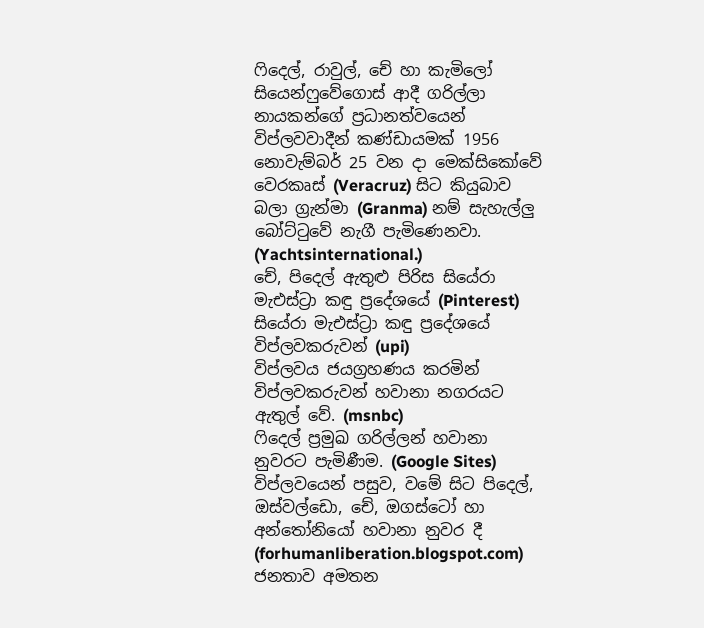ෆිදෙල්, රාවුල්, චේ හා කැමිලෝ සියෙන්ෆුවේගොස් ආදී ගරිල්ලා නායකන්ගේ ප්‍රධානත්වයෙන් විප්ලවවාදීන් කණ්ඩායමක් 1956 නොවැම්බර් 25 වන දා මෙක්සිකෝවේ වෙරකෘස් (Veracruz) සිට කියුබාව බලා ග්‍රැන්මා (Granma) නම් සැහැල්ලු බෝට්ටුවේ නැගී පැමිණෙනවා. (Yachtsinternational.)
චේ, පිදෙල් ඇතුළු පිරිස සියේරා මැඑස්ට්‍රා කඳු ප්‍රදේශයේ (Pinterest)
සියේරා මැඑස්ට්‍රා කඳු ප්‍රදේශයේ විප්ලවකරුවන් (upi)
විප්ලවය ජයග්‍රහණය කරමින් විප්ලවකරුවන් හවානා නගරයට ඇතුල් වේ. (msnbc)
ෆිදෙල් ප්‍රමුඛ ගරිල්ලන් හවානා නුවරට පැමිණීම. (Google Sites)
විප්ලවයෙන් පසුව, වමේ සිට පිදෙල්, ඔස්වල්ඩො, චේ, ඔගස්ටෝ හා අන්තෝනියෝ හවානා නුවර දී (forhumanliberation.blogspot.com)
ජනතාව අමතන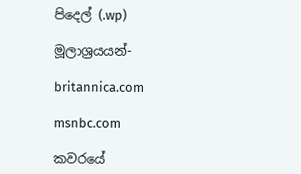පිදෙල් (.wp)

මූලාශ්‍රයයන්-

britannica.com

msnbc.com

කවරයේ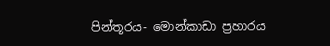පින්තූරය- මොන්කාඩා ප්‍රහාරය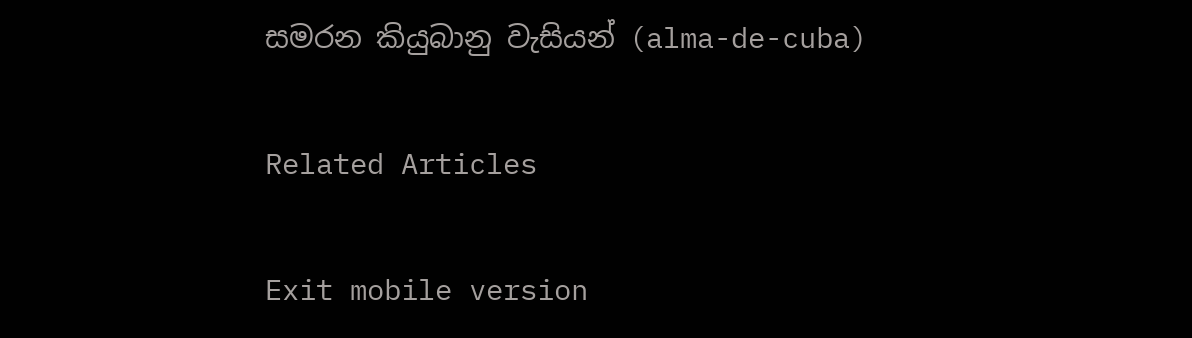සමරන කියුබානු වැසියන් (alma-de-cuba)

Related Articles

Exit mobile version